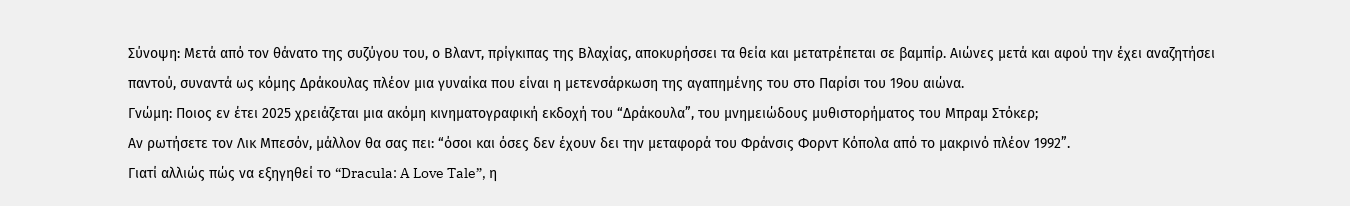Σύνοψη: Μετά από τον θάνατο της συζύγου του, ο Βλαντ, πρίγκιπας της Βλαχίας, αποκυρήσσει τα θεία και μετατρέπεται σε βαμπίρ. Αιώνες μετά και αφού την έχει αναζητήσει παντού, συναντά ως κόμης Δράκουλας πλέον μια γυναίκα που είναι η μετενσάρκωση της αγαπημένης του στο Παρίσι του 19ου αιώνα.
Γνώμη: Ποιος εν έτει 2025 χρειάζεται μια ακόμη κινηματογραφική εκδοχή του “Δράκουλα”, του μνημειώδους μυθιστορήματος του Μπραμ Στόκερ;
Αν ρωτήσετε τον Λικ Μπεσόν, μάλλον θα σας πει: “όσοι και όσες δεν έχουν δει την μεταφορά του Φράνσις Φορντ Κόπολα από το μακρινό πλέον 1992”.
Γιατί αλλιώς πώς να εξηγηθεί το “Dracula: A Love Tale”, η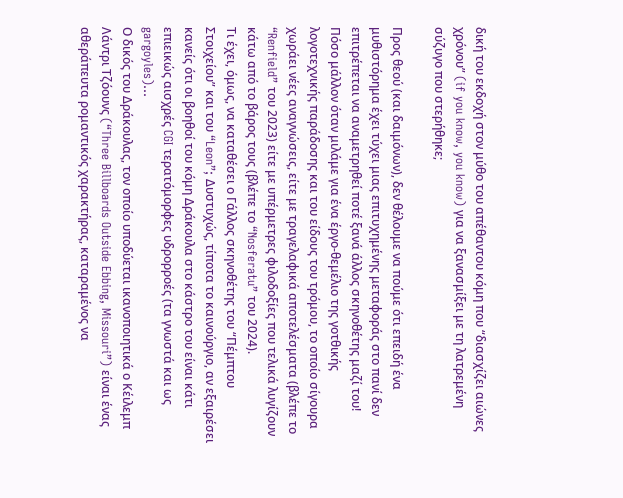δική του εκδοχή στον μύθο του απέθαντου κόμη που “διασχίζει αιώνες χρόνου” (if you know, you know) για να ξανασμίξει με τη λατρεμένη σύζυγο που στερήθηκε;

Προς θεού (και δαιμόνων), δεν θέλουμε να πούμε ότι επειδή ένα μυθιστόρημα έχει τύχει μιας επιτυχημένης μεταφοράς στο πανί δεν επιτρέπεται να αναμετρηθεί ποτέ ξανά άλλος σκηνοθέτης μαζί του!
Πόσο μάλλον όταν μιλάμε για ένα έργο-θεμέλιο της γοτθικής λογοτεχνικής παράδοσης και του είδους του τρόμου, το οποίο σίγουρα χωράει νέες αναγνώσεις, είτε με τραγελαφικά αποτελέσματα (βλέπε το “Renfield” του 2023) είτε με υπέρμετρες φιλοδοξίες που τελικά λυγίζουν κάτω από το βάρος τους (βλέπε το “Nosferatu” του 2024).
Τι έχει, όμως, να καταθέσει ο Γάλλος σκηνοθέτης του “Πέμπτου Στοιχείου” και του “Leon”; Δυστυχώς, τίποτα το καινούργιο, αν εξαιρέσει κανείς ότι οι βοηθοί του κόμη Δράκουλα στο κάστρο του είναι κάτι επιεικώς αισχρές CGI τερατόμορφες υδρορροές (τα γνωστά και ως gargoyles)...
Ο δικός του Δράκουλας, τον οποίο υποδύεται ικανοποιητικά ο Κέιλεμπ Λάντρι Τζόουνς (“Three Billboards Outside Ebbing, Missouri”) είναι ένας αθεράπευτα ρομαντικός χαρακτήρας, καταραμένος να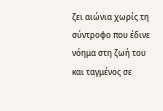ζει αιώνια χωρίς τη σύντροφο που έδινε νόημα στη ζωή του και ταγμένος σε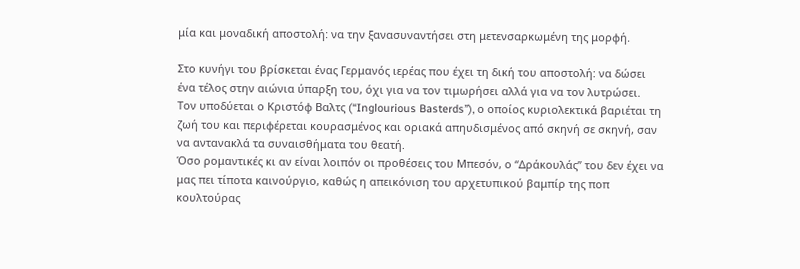μία και μοναδική αποστολή: να την ξανασυναντήσει στη μετενσαρκωμένη της μορφή.

Στο κυνήγι του βρίσκεται ένας Γερμανός ιερέας που έχει τη δική του αποστολή: να δώσει ένα τέλος στην αιώνια ύπαρξη του, όχι για να τον τιμωρήσει αλλά για να τον λυτρώσει.
Τον υποδύεται ο Κριστόφ Βαλτς (“Inglourious Basterds”), ο οποίος κυριολεκτικά βαριέται τη ζωή του και περιφέρεται κουρασμένος και οριακά απηυδισμένος από σκηνή σε σκηνή, σαν να αντανακλά τα συναισθήματα του θεατή.
Όσο ρομαντικές κι αν είναι λοιπόν οι προθέσεις του Μπεσόν, ο “Δράκουλάς” του δεν έχει να μας πει τίποτα καινούργιο, καθώς η απεικόνιση του αρχετυπικού βαμπίρ της ποπ κουλτούρας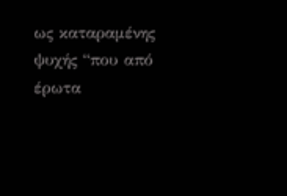ως καταραμένης ψυχής “που από έρωτα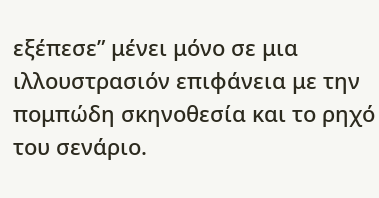εξέπεσε” μένει μόνο σε μια ιλλουστρασιόν επιφάνεια με την πομπώδη σκηνοθεσία και το ρηχό του σενάριο.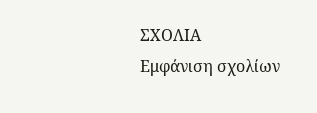ΣΧΟΛΙΑ
Εμφάνιση σχολίων